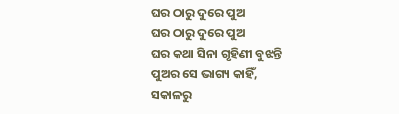ଘର ଠାରୁ ଦୁରେ ପୁଅ
ଘର ଠାରୁ ଦୁରେ ପୁଅ
ଘର କଥା ସିନା ଗୃହିଣୀ ବୁଝନ୍ତି
ପୁଅର ସେ ଭାଗ୍ୟ କାହିଁ,
ସକାଳରୁ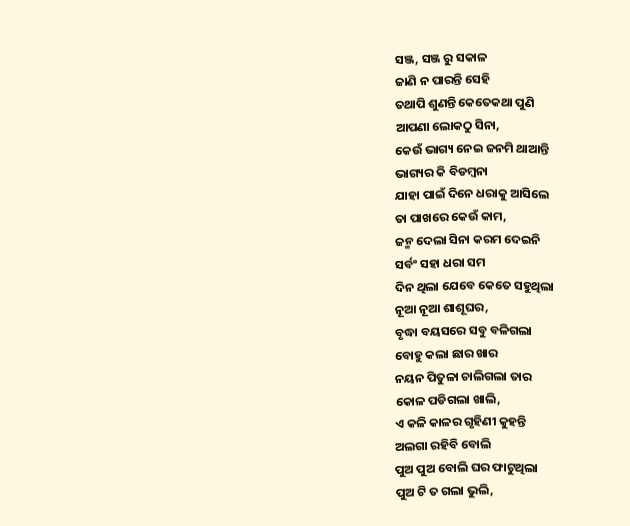ସଞ୍ଜ, ସଞ୍ଜ ରୁ ସକାଳ
ଜାଣି ନ ପାରନ୍ତି ସେହି
ତଥାପି ଶୁଣନ୍ତି କେତେକଥା ପୁଣି
ଆପଣା ଲୋକଠୁ ସିନା,
କେଉଁ ଭାଗ୍ୟ ନେଇ ଜନମି ଥାଆନ୍ତି
ଭାଗ୍ୟର କି ବିଡମ୍ବନା
ଯାହା ପାଇଁ ଦିନେ ଧରାକୁ ଆସିଲେ
ତା ପାଖରେ କେଉଁ କାମ,
ଜନ୍ମ ଦେଲା ସିନା କରମ ଦେଇନି
ସର୍ବଂ ସହା ଧରା ସମ
ଦିନ ଥିଲା ଯେବେ କେତେ ସହୁଥିଲା
ନୂଆ ନୂଆ ଶାଶୂଘର,
ବୃଦ୍ଧା ବୟସରେ ସବୁ ବଳିଗଲା
ବୋହୁ କଲା ଛାର ଖାର
ନୟନ ପିତୁଳା ଚାଲିଗଲା ତାର
କୋଳ ପଡିଗଲା ଖାଲି,
ଏ କଳି କାଳର ଗୃହିଣୀ କୁହନ୍ତି
ଅଲଗା ରହିବି ବୋଲି
ପୁଅ ପୁଅ ବୋଲି ଘର ଫାଟୁଥିଲା
ପୁଅ ଟି ତ ଗଲା ଭୁଲି,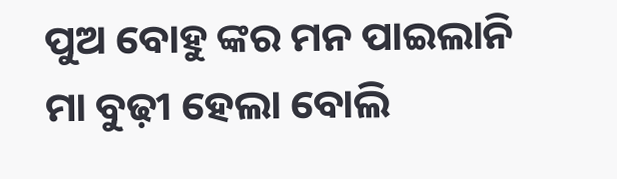ପୁଅ ବୋହୁ ଙ୍କର ମନ ପାଇଲାନି
ମା ବୁଢ଼ୀ ହେଲା ବୋଲି